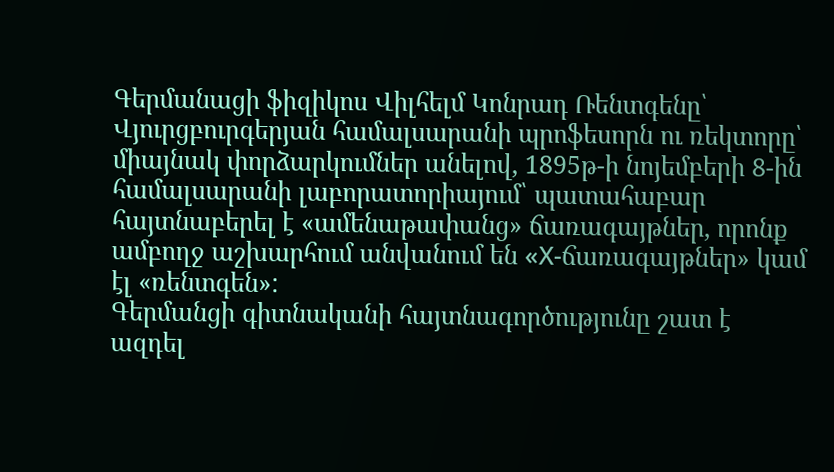Գերմանացի ֆիզիկոս Վիլհելմ Կոնրադ Ռենտգենը՝ Վյուրցբուրգերյան համալսարանի պրոֆեսորն ու ռեկտորը՝ միայնակ փորձարկումներ անելով, 1895թ-ի նոյեմբերի 8-ին համալսարանի լաբորատորիայում՝ պատահաբար հայտնաբերել է «ամենաթափանց» ճառագայթներ, որոնք ամբողջ աշխարհում անվանում են «Х-ճառագայթներ» կամ էլ «ռենտգեն»:
Գերմանցի գիտնականի հայտնագործությունը շատ է ազդել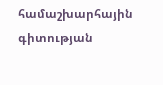համաշխարհային գիտության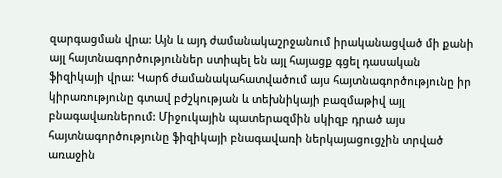զարգացման վրա: Այն և այդ ժամանակաշրջանում իրականացված մի քանի այլ հայտնագործություններ ստիպել են այլ հայացք գցել դասական ֆիզիկայի վրա: Կարճ ժամանակահատվածում այս հայտնագործությունը իր կիրառությունը գտավ բժշկության և տեխնիկայի բազմաթիվ այլ բնագավառներում: Միջուկային պատերազմին սկիզբ դրած այս հայտնագործությունը ֆիզիկայի բնագավառի ներկայացուցչին տրված առաջին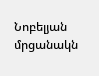Նոբելյան մրցանակն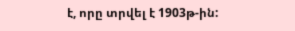է, որը տրվել է 1903թ-ին: